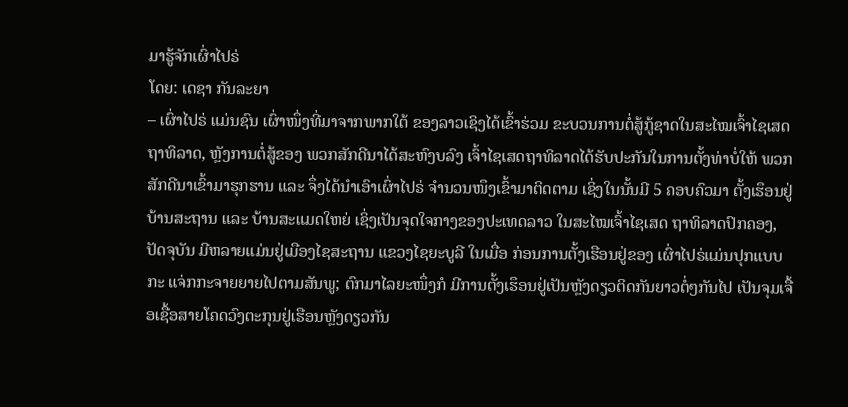ມາຮູ້ຈັກເຜົ່າໄປຣ່
ໂດຍ: ເດຊາ ກັນລະຍາ
– ເຜົ່າໄປຣ່ ແມ່ນຊົນ ເຜົ່າໜຶ່ງທີ່ມາຈາກພາກໃຕ້ ຂອງລາວເຊິງໄດ້ເຂົ້າຮ່ວມ ຂະບວນການຕໍ່ສູ້ກູ້ຊາດໃນສະໄໝເຈົ້າໄຊເສດຖາທິລາດ, ຫຼັງການຕໍ່ສູ້ຂອງ ພວກສັກດີນາໄດ້ສະຫົງບລົງ ເຈົ້າໄຊເສດຖາທິລາດໄດ້ຮັບປະກັນໃນການຕັ້ງທ່າບໍ່ໃຫ້ ພວກສັກດີນາເຂົ້າມາຮຸກຮານ ແລະ ຈຶ່ງໄດ້ນຳເອົາເຜົ່າໄປຣ່ ຈຳນວນໜຶງເຂົ້າມາຕິດຕາມ ເຊິ່ງໃນນັ້ນມີ 5 ຄອບຄົວມາ ຕັ້ງເຮຶອນຢູ່ບ້ານສະຖານ ແລະ ບ້ານສະແມດໃຫຍ່ ເຊິ່ງເປັນຈຸດໃຈກາງຂອງປະເທດລາວ ໃນສະໄໝເຈົ້າໄຊເສດ ຖາທິລາດປົກຄອງ, ປັດຈຸບັນ ມີຫລາຍແມ່ນຢູ່ເມືອງໄຊສະຖານ ແຂວງໄຊຍະບູລີ ໃນເມື່ອ ກ່ອນການຕັ້ງເຮືອນຢູ່ຂອງ ເຜົ່າໄປຣ່ແມ່ນປຸກແບບກະ ແຈ່ກກະຈາຍຍາຍໄປຕາມສັນພູ; ຕົກມາໄລຍະໜຶ່ງກໍ ມີການຕັ້ງເຮຶອນຢູ່ເປັນຫຼັງດຽວຕິດກັນຍາວຕໍ່ໆກັນໄປ ເປັນຈຸມເຈື້ອເຊື້ອສາຍໂຄດວົງຕະກຸນຢູ່ເຮືອນຫຼັງດຽວກັນ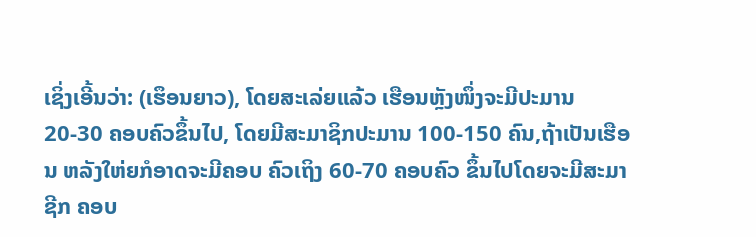ເຊິ່ງເອີ້ນວ່າ: (ເຮຶອນຍາວ), ໂດຍສະເລ່ຍແລ້ວ ເຮືອນຫຼັງໜຶ່ງຈະມີປະມານ 20-30 ຄອບຄົວຂຶ້ນໄປ, ໂດຍມີສະມາຊິກປະມານ 100-150 ຄົນ,ຖ້າເປັນເຮືອນ ຫລັງໃຫ່ຍກໍອາດຈະມີຄອບ ຄົວເຖິງ 60-70 ຄອບຄົວ ຂຶ້ນໄປໂດຍຈະມີສະມາຊີກ ຄອບ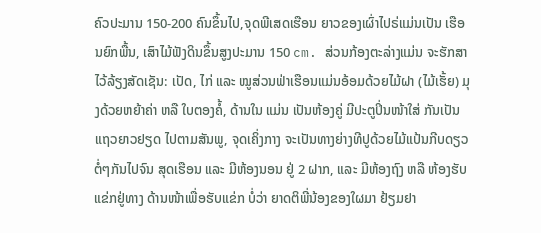ຄົວປະມານ 150-200 ຄົນຂຶ້ນໄປ,ຈຸດພີເສດເຮືອນ ຍາວຂອງເຜົ່າໄປຣ່ແມ່ນເປັນ ເຮືອນຍົກພື້ນ, ເສົາໄມ້ຟັງດິນຂຶ້ນສູງປະມານ 150 cm. ສ່ວນກ້ອງຕະລ່າງແມ່ນ ຈະຮັກສາໄວ້ລ້ຽງສັດເຊັນ: ເປັດ, ໄກ່ ແລະ ໝູສ່ວນຟ່າເຮືອນແມ່ນອ້ອມດ້ວຍໄມ້ຝາ (ໄມ້ເຮັ້ຍ) ມຸງດ້ວຍຫຍ້າຄ່າ ຫລື ໃບຕອງຄໍ້, ດ້ານໃນ ແມ່ນ ເປັນຫ້ອງຄູ່ ມີປະຕູປິ່ນໜ້າໃສ່ ກັນເປັນແຖວຍາວຢຽດ ໄປຕາມສັນພູ, ຈຸດເຄິ່ງກາງ ຈະເປັນທາງຍ່າງທີປູດ້ວຍໄມ້ແປ້ນກີບດຽວຕໍ່ໆກັນໄປຈົນ ສຸດເຮືອນ ແລະ ມີຫ້ອງນອນ ຢູ່ 2 ຝາກ, ແລະ ມີຫ້ອງຖົງ ຫລື ຫ້ອງຮັບແຂ່ກຢູ່ທາງ ດ້ານໜ້າເພື່ອຮັບແຂ່ກ ບໍ່ວ່າ ຍາດຕິພີ່ນ້ອງຂອງໃຜມາ ຢ້ຽມຢາ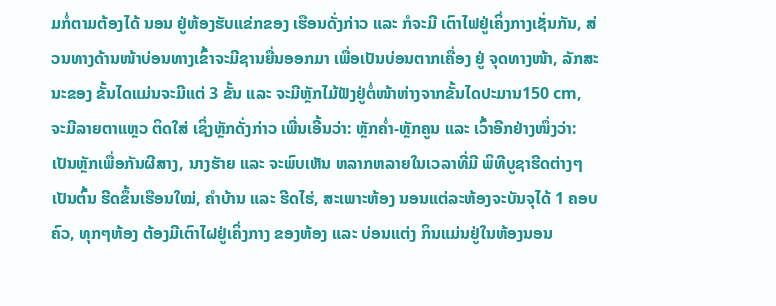ມກໍ່ຕາມຕ້ອງໄດ້ ນອນ ຢູ່ຫ້ອງຮັບແຂ່ກຂອງ ເຮືອນດັ່ງກ່າວ ແລະ ກໍຈະມີ ເຕົາໄຟຢູ່ເຄິ່ງກາງເຊັ່ນກັນ, ສ່ວນທາງດ້ານໜ້າບ່ອນທາງເຂົ້າຈະມີຊານຍື່ນອອກມາ ເພື່ອເປັນບ່ອນຕາກເຄື່ອງ ຢູ່ ຈຸດທາງໜ້າ, ລັກສະນະຂອງ ຂັ້ນໄດແມ່ນຈະມີແຕ່ 3 ຂັ້ນ ແລະ ຈະມີຫຼັກໄມ້ຟັງຢູ່ຕໍ່ໜ້າຫ່າງຈາກຂັ້ນໄດປະມານ150 cm, ຈະມີລາຍຕາແຫຼວ ຕິດໃສ່ ເຊິ່ງຫຼັກດັ່ງກ່າວ ເພີ່ນເອີ້ນວ່າ: ຫຼັກຄ່ຳ-ຫຼັກຄູນ ແລະ ເວົ້າອີກຢ່າງໜຶ່ງວ່າ: ເປັນຫຼັກເພື່ອກັນຜີສາງ, ນາງຮັາຍ ແລະ ຈະພົບເຫັນ ຫລາກຫລາຍໃນເວລາທີ່ມີ ພິທີບູຊາຮີດຕ່າງໆເປັນຕົ້ນ ຮີດຂຶ້ນເຮືອນໃໝ່, ຄຳບ້ານ ແລະ ຮີດໄຮ່, ສະເພາະຫ້ອງ ນອນແຕ່ລະຫ້ອງຈະບັນຈຸໄດ້ 1 ຄອບຄົວ, ທຸກໆຫ້ອງ ຕ້ອງມີເຕົາໄຝຢູ່ເຄິ່ງກາງ ຂອງຫ້ອງ ແລະ ບ່ອນແຕ່ງ ກິນແມ່ນຢູ່ໃນຫ້ອງນອນ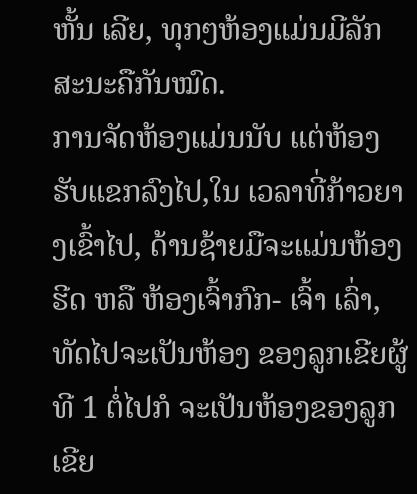ຫັ້ນ ເລີຍ, ທຸກໆຫ້ອງແມ່ນມີລັກ ສະນະຄືກັນໝົດ.
ການຈັດຫ້ອງແມ່ນນັບ ແຕ່ຫ້ອງຮັບແຂກລົງໄປ,ໃນ ເວລາທີ່ກ້າວຍາງເຂົ້າໄປ, ດ້ານຊ້າຍມືຈະແມ່ນຫ້ອງຮີດ ຫລື ຫ້ອງເຈົ້າກົກ- ເຈົ້າ ເລົ່າ, ທັດໄປຈະເປັນຫ້ອງ ຂອງລູກເຂີຍຜູ້ທີ 1 ຕໍ່ໄປກໍ ຈະເປັນຫ້ອງຂອງລູກເຂີຍ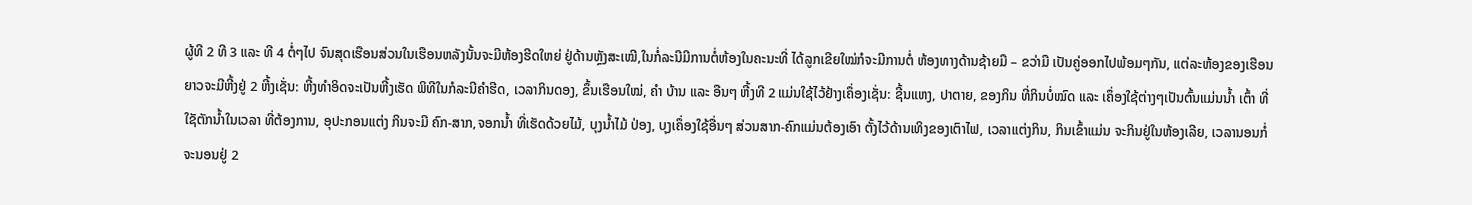ຜູ້ທີ 2 ທີ 3 ແລະ ທີ 4 ຕໍ່ໆໄປ ຈົນສຸດເຮືອນສ່ວນໃນເຮືອນຫລັງນັ້ນຈະມີຫ້ອງຮີດໃຫຍ່ ຢູ່ດ້ານຫຼັງສະເໝີ,ໃນກໍ່ລະນີມີການຕໍ່ຫ້ອງໃນຄະນະທີ່ ໄດ້ລູກເຂີຍໃໝ່ກໍຈະມີການຕໍ່ ຫ້ອງທາງດ້ານຊ້າຍມື – ຂວ່າມື ເປັນຄູ່ອອກໄປພ້ອມໆກັນ, ແຕ່ລະຫ້ອງຂອງເຮືອນ ຍາວຈະມີຫີ້ງຢູ່ 2 ຫີ້ງເຊັ່ນ: ຫີ້ງທໍາອິດຈະເປັນຫີ້ງເຮັດ ພິທີໃນກໍລະນີຄຳຮີດ, ເວລາກິນດອງ, ຂຶ້ນເຮືອນໃໝ່, ຄຳ ບ້ານ ແລະ ອືນໆ ຫີ້ງທີ 2 ແມ່ນໃຊ້ໄວ້ຢ້າງເຄຶ່ອງເຊັ່ນ: ຊີ້ນແຫງ, ປາຕາຍ, ຂອງກິນ ທີ່ກິນບໍ່ໝົດ ແລະ ເຄຶ່ອງໃຊ້ຕ່າງໆເປັນຕົ້ນແມ່ນນໍ້າ ເຕົ້າ ທີ່ໃຊັຕັກນໍ້າໃນເວລາ ທີ່ຕ້ອງການ, ອຸປະກອນແຕ່ງ ກິນຈະມີ ຄົກ-ສາກ,ຈອກນໍ້າ ທີ່ເຮັດດ້ວຍໄມ້, ບຸງນໍ້າໄມ້ ປ່ອງ, ບຸງເຄຶ່ອງໃຊ້ອື່ນໆ ສ່ວນສາກ-ຄົກແມ່ນຕ້ອງເອົາ ຕັ້ງໄວ້ດ້ານເທິງຂອງເຕົາໄຟ, ເວລາແຕ່ງກິນ, ກິນເຂົ້າແມ່ນ ຈະກິນຢູ່ໃນຫ້ອງເລີຍ, ເວລານອນກໍ່ຈະນອນຢູ່ 2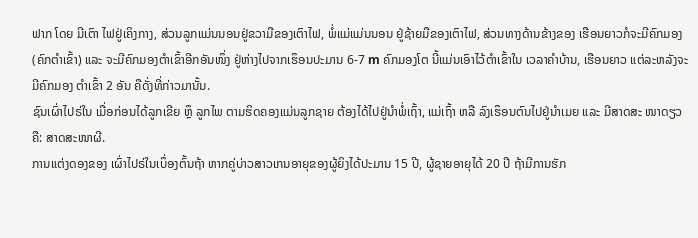ຟາກ ໂດຍ ມີເຕົາ ໄຟຢູ່ເຄິງກາງ, ສ່ວນລູກແມ່ນນອນຢູ່ຂວາມືຂອງເຕົາໄຟ, ພໍ່ແມ່ແມ່ນນອນ ຢູ່ຊ້າຍມືຂອງເຕົາໄຟ, ສ່ວນທາງດ້ານຂ້າງຂອງ ເຮືອນຍາວກໍຈະມີຄົກມອງ (ຄົກຕຳເຂົ້າ) ແລະ ຈະມີຄົກມອງຕຳເຂົ້າອີກອັນໜຶ່ງ ຢູ່ຫ່າງໄປຈາກເຮຶອນປະມານ 6-7 m ຄົກມອງໂຕ ນີ້ແມ່ນເອົາໄວ້ຕໍາເຂົ້າໃນ ເວລາຄໍາບ້ານ, ເຮືອນຍາວ ແຕ່ລະຫລັງຈະມີຄົກມອງ ຕຳເຂົ້າ 2 ອັນ ຄືດັ່ງທີ່ກ່າວມານັ້ນ.
ຊົນເຜົ່າໄປຣ່ໃນ ເມື່ອກ່ອນໄດ້ລູກເຂີຍ ຫຼຶ ລູກໄພ ຕາມຮິດຄອງແມ່ນລູກຊາຍ ຕ້ອງໄດ້ໄປຢູ່ນໍາພໍ່ເຖົ້າ, ແມ່ເຖົ້າ ຫລື ລົງເຮຶອນຕົນໄປຢູ່ນຳເມຍ ແລະ ມີສາດສະ ໜາດຽວຄື: ສາດສະໜາຜີ.
ການແຕ່ງດອງຂອງ ເຜົ່າໄປຣ່ໃນເບຶ່ອງຕົ້ນຖ້າ ຫາກຄູ່ບ່າວສາວເກນອາຍຸຂອງຜູ້ຍິງໄດ້ປະມານ 15 ປີ, ຜູ້ຊາຍອາຍຸໄດ້ 20 ປີ ຖ້າມີການຮັກ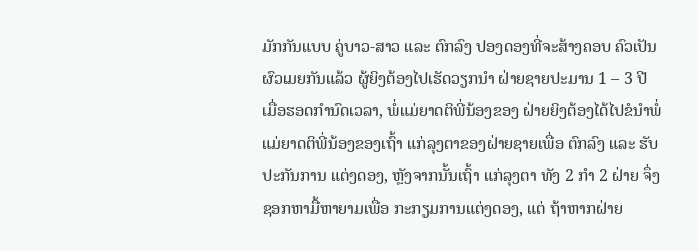ມັກກັນແບບ ຄູ່ບາວ-ສາວ ແລະ ຕົກລົງ ປອງດອງທີ່ຈະສ້າງຄອບ ຄົວເປັນຜົວເມຍກັນແລ້ວ ຜູ້ຍິງຕ້ອງໄປເຮັດວຽກນຳ ຝ່າຍຊາຍປະມານ 1 – 3 ປີ ເມື່ອຮອດກຳນົດເວລາ, ພໍ່ແມ່ຍາດຕິພີ່ນ້ອງຂອງ ຝ່າຍຍິງຕ້ອງໄດ້ໄປຂໍນຳພໍ່ ແມ່ຍາດຕິພີ່ນ້ອງຂອງເຖົ້າ ແກ່ລຸງຕາຂອງຝ່າຍຊາຍເພື່ອ ຕົກລົງ ແລະ ຮັບປະກັນການ ແຕ່ງດອງ, ຫຼັງຈາກນັ້ນເຖົ້າ ແກ່ລຸງຕາ ທັງ 2 ກຳ 2 ຝ່າຍ ຈຶ່ງຊອກຫາມື້ຫາຍາມເພື່ອ ກະກຽມການແຕ່ງດອງ, ແຕ່ ຖ້າຫາກຝ່າຍ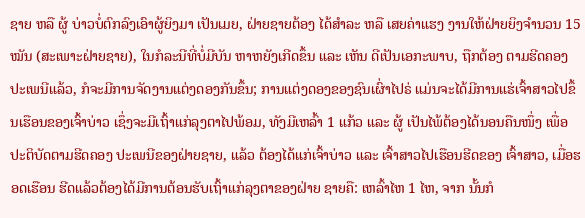ຊາຍ ຫລື ຜູ້ ບ່າວບໍ່ຕົກລົງເອົາຜູ້ຍິງມາ ເປັນເມຍ, ຝ່າຍຊາຍຕ້ອງ ໄດ້ສຳລະ ຫລື ເສຍຄ່າແຮງ ງານໃຫ້ຝ່າຍຍິງຈຳນວນ 15 ໝັນ (ສະເພາະຝ່າຍຊາຍ), ໃນກໍລະນີທີ່ບໍ່ມີບັນ ຫາຫຍັງເກີດຂຶ້ນ ແລະ ເຫັນ ດີເປັນເອກະພາບ, ຖືກຕ້ອງ ຕາມຮີດຄອງປະເພນີແລ້ວ, ກໍຈະມີການຈັດງານແຕ່ງດອງກັນຂຶ້ນ; ການແຕ່ງດອງຂອງຊົນເຜົ່າໄປຣ່ ແມ່ນຈະໄດ້ມີການແຮ່ເຈົ້າສາວໄປຂຶ້ນເຮືອນຂອງເຈົ້າບ່າວ ເຊຶ່ງຈະມີເຖົ້າແກ່ລຸງຕາໄປພ້ອມ, ທັງມີເຫລົ້າ 1 ແກ້ວ ແລະ ຜູ້ ເປັນໄພ້ຕ້ອງໄດ້ນອນຄືນໜຶ່ງ ເພື່ອປະຕິບັດຕາມຮີດຄອງ ປະເພນີຂອງຝ່າຍຊາຍ, ແລ້ວ ຕ້ອງໄດ້ແກ່ເຈົ້າບ່າວ ແລະ ເຈົ້າສາວໄປເຮືອນຮີດຂອງ ເຈົ້າສາວ, ເມື່ອຮອດເຮືອນ ຮີດແລ້ວຕ້ອງໄດ້ມີການຕ້ອນຮັບເຖົ້າແກ່ລຸງຕາຂອງຝ່າຍ ຊາຍຄື: ເຫລົ້າໄຫ 1 ໄຫ, ຈາກ ນັ້ນກໍ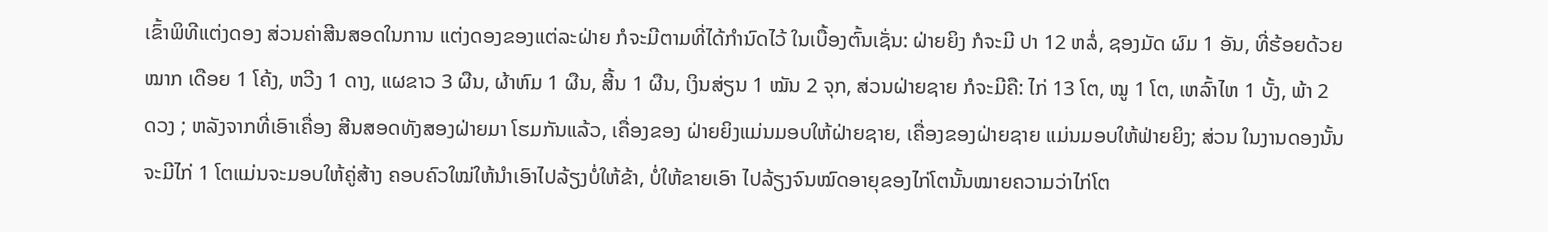ເຂົ້າພິທີແຕ່ງດອງ ສ່ວນຄ່າສີນສອດໃນການ ແຕ່ງດອງຂອງແຕ່ລະຝ່າຍ ກໍຈະມີຕາມທີ່ໄດ້ກຳນົດໄວ້ ໃນເບື້ອງຕົ້ນເຊັ່ນ: ຝ່າຍຍິງ ກໍຈະມີ ປາ 12 ຫລໍ່, ຊອງມັດ ຜົມ 1 ອັນ, ທີ່ຮ້ອຍດ້ວຍໝາກ ເດືອຍ 1 ໂຄ້ງ, ຫວີງ 1 ດາງ, ແຜຂາວ 3 ຜືນ, ຜ້າຫົມ 1 ຜືນ, ສີ້ນ 1 ຜືນ, ເງິນສ່ຽນ 1 ໝັນ 2 ຈຸກ, ສ່ວນຝ່າຍຊາຍ ກໍຈະມີຄື: ໄກ່ 13 ໂຕ, ໝູ 1 ໂຕ, ເຫລົ້າໄຫ 1 ບັ້ງ, ພ້າ 2 ດວງ ; ຫລັງຈາກທີ່ເອົາເຄື່ອງ ສີນສອດທັງສອງຝ່າຍມາ ໂຮມກັນແລ້ວ, ເຄື່ອງຂອງ ຝ່າຍຍິງແມ່ນມອບໃຫ້ຝ່າຍຊາຍ, ເຄື່ອງຂອງຝ່າຍຊາຍ ແມ່ນມອບໃຫ້ຟ່າຍຍິງ; ສ່ວນ ໃນງານດອງນັ້ນ ຈະມີໄກ່ 1 ໂຕແມ່ນຈະມອບໃຫ້ຄູ່ສ້າງ ຄອບຄົວໃໝ່ໃຫ້ນຳເອົາໄປລ້ຽງບໍ່ໃຫ້ຂ້າ, ບໍ່ໃຫ້ຂາຍເອົາ ໄປລ້ຽງຈົນໝົດອາຍຸຂອງໄກ່ໂຕນັ້ນໝາຍຄວາມວ່າໄກ່ໂຕ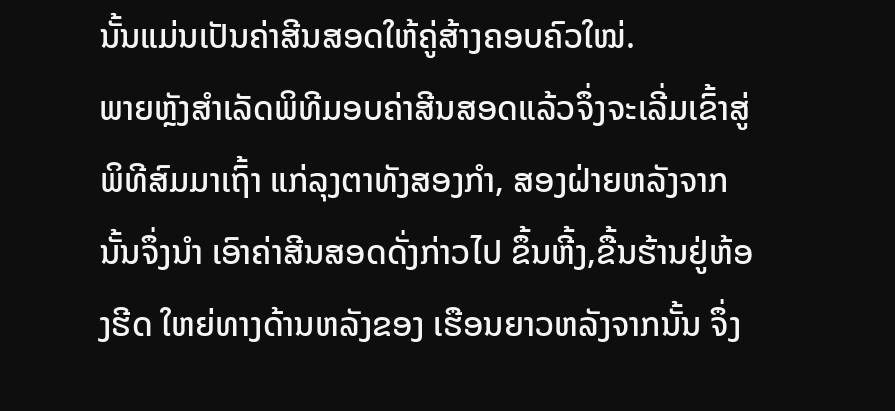ນັ້ນແມ່ນເປັນຄ່າສີນສອດໃຫ້ຄູ່ສ້າງຄອບຄົວໃໝ່.
ພາຍຫຼັງສໍາເລັດພິທີມອບຄ່າສີນສອດແລ້ວຈຶ່ງຈະເລີ່ມເຂົ້າສູ່ພິທີສົມມາເຖົ້າ ແກ່ລຸງຕາທັງສອງກໍາ, ສອງຝ່າຍຫລັງຈາກນັ້ນຈຶ່ງນຳ ເອົາຄ່າສີນສອດດັ່ງກ່າວໄປ ຂຶ້ນຫີ້ງ,ຂື້ນຮ້ານຢູ່ຫ້ອງຮີດ ໃຫຍ່ທາງດ້ານຫລັງຂອງ ເຮືອນຍາວຫລັງຈາກນັ້ນ ຈຶ່ງ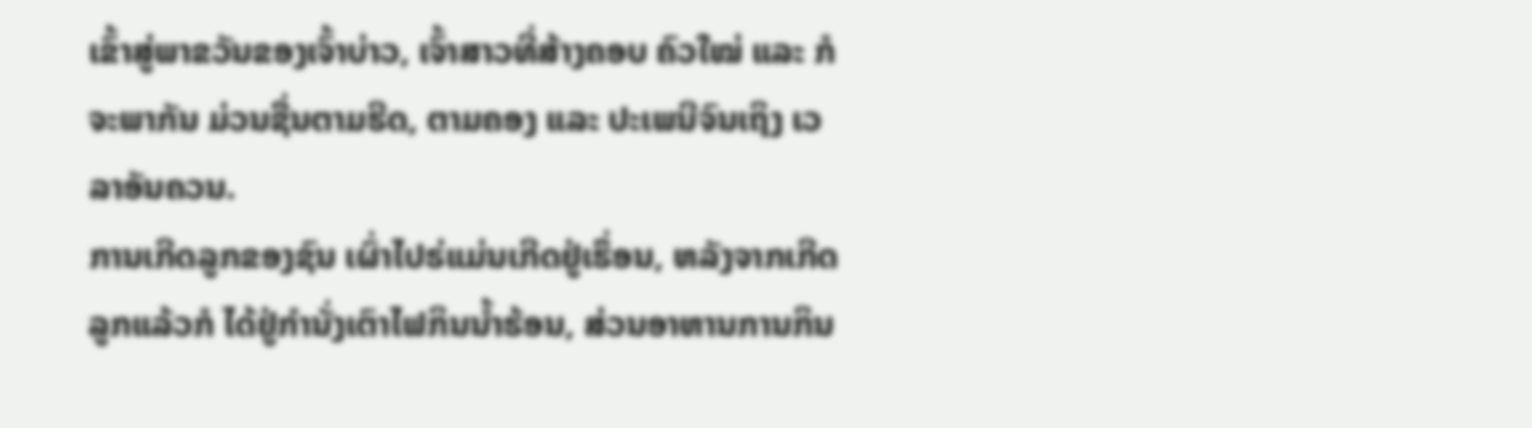ເຂົ້າສູ່ພາຂວັນຂອງເຈົ້າບ່າວ, ເຈົ້າສາວທີ່ສ້າງຄອບ ຄົວໃໝ່ ແລະ ກໍຈະພາກັນ ມ່ວນຊື່ນຕາມຮີດ, ຕາມຄອງ ແລະ ປະເພນີຈົນເຖິງ ເວລາອັນຄວນ.
ການເກີດລູກຂອງຊົນ ເຜົ່າໄປຣ່ແມ່ນເກີດຢູ່ເຮຶ່ອນ, ຫລັງຈາກເກີດລູກແລ້ວກໍ ໄດ້ຢູ່ກຳນັ່ງເຕົາໄຟກິນນ້ຳຮ້ອນ, ສ່ວນອາຫານການກິນ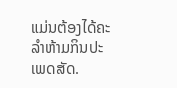ແມ່ນຕ້ອງໄດ້ຄະລຳຫ້າມກິນປະເພດສັດ.